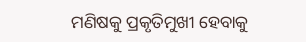ମଣିଷକୁ ପ୍ରକୃତିମୁଖୀ ହେବାକୁ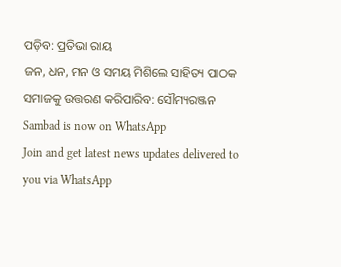ପଡ଼ିବ: ପ୍ରତିଭା ରାୟ
ଜନ, ଧନ, ମନ ଓ ସମୟ ମିଶିଲେ ସାହିତ୍ୟ ପାଠକ ସମାଜକୁ ଉତ୍ତରଣ କରିପାରିବ: ସୌମ୍ୟରଞ୍ଜନ
Sambad is now on WhatsApp
Join and get latest news updates delivered to you via WhatsApp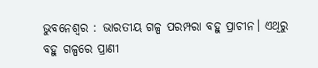ଭୁବନେଶ୍ବର : ଭାରତୀୟ ଗଳ୍ପ ପରମ୍ପରା ବହୁ ପ୍ରାଚୀନ। ଏଥିରୁ ବହୁ ଗଳ୍ପରେ ପ୍ରାଣୀ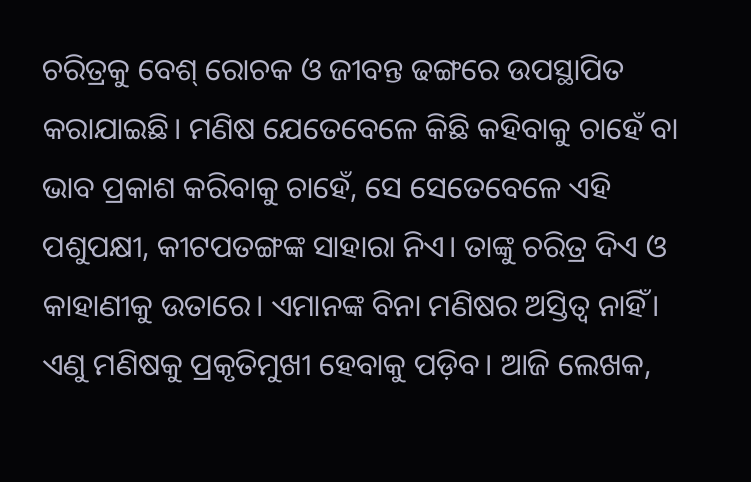ଚରିତ୍ରକୁ ବେଶ୍ ରୋଚକ ଓ ଜୀବନ୍ତ ଢଙ୍ଗରେ ଉପସ୍ଥାପିତ କରାଯାଇଛି। ମଣିଷ ଯେତେବେଳେ କିଛି କହିବାକୁ ଚାହେଁ ବା ଭାବ ପ୍ରକାଶ କରିବାକୁ ଚାହେଁ, ସେ ସେତେବେଳେ ଏହି ପଶୁପକ୍ଷୀ, କୀଟପତଙ୍ଗଙ୍କ ସାହାରା ନିଏ। ତାଙ୍କୁ ଚରିତ୍ର ଦିଏ ଓ କାହାଣୀକୁ ଉତାରେ। ଏମାନଙ୍କ ବିନା ମଣିଷର ଅସ୍ତିତ୍ବ ନାହିଁ। ଏଣୁ ମଣିଷକୁ ପ୍ରକୃତିମୁଖୀ ହେବାକୁ ପଡ଼ିବ। ଆଜି ଲେଖକ,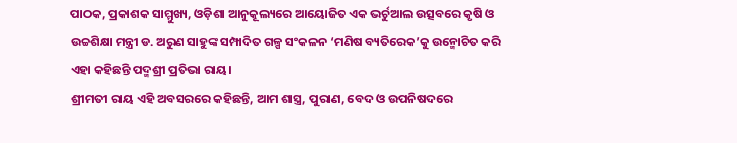ପାଠକ, ପ୍ରକାଶକ ସାମ୍ମୁଖ୍ୟ, ଓଡ଼ିଶା ଆନୁକୂଲ୍ୟରେ ଆୟୋଜିତ ଏକ ଭର୍ଚୁଆଲ ଉତ୍ସବରେ କୃଷି ଓ ଉଚ୍ଚଶିକ୍ଷା ମନ୍ତ୍ରୀ ଡ. ଅରୁଣ ସାହୁଙ୍କ ସମ୍ପାଦିତ ଗଳ୍ପ ସଂକଳନ ‘ମଣିଷ ବ୍ୟତିରେକ’କୁ ଉନ୍ମୋଚିତ କରି ଏହା କହିଛନ୍ତି ପଦ୍ମଶ୍ରୀ ପ୍ରତିଭା ରାୟ।
ଶ୍ରୀମତୀ ରାୟ ଏହି ଅବସରରେ କହିଛନ୍ତି, ଆମ ଶାସ୍ତ୍ର, ପୁରାଣ, ବେଦ ଓ ଉପନିଷଦରେ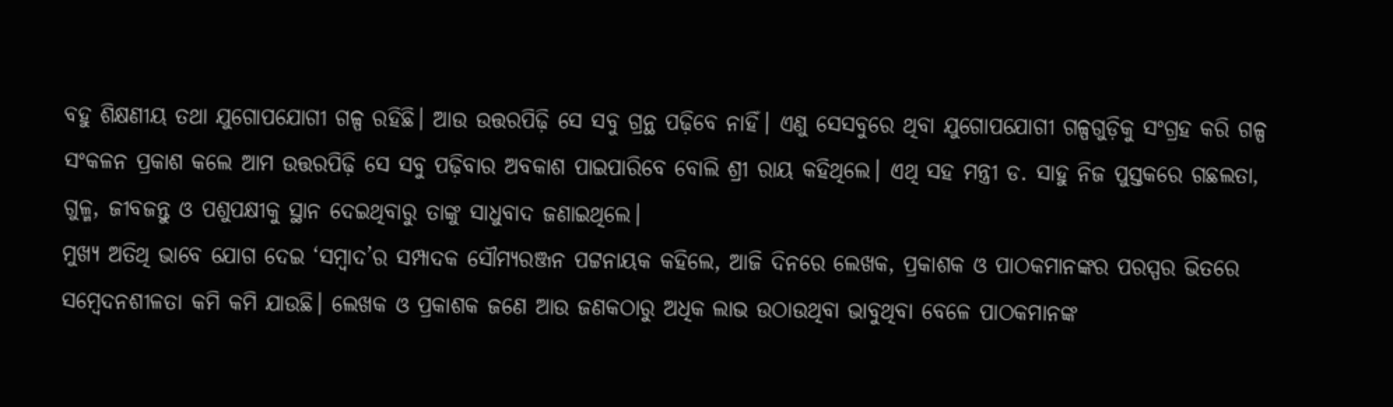ବହୁ ଶିକ୍ଷଣୀୟ ତଥା ଯୁଗୋପଯୋଗୀ ଗଳ୍ପ ରହିଛି। ଆଉ ଉତ୍ତରପିଢ଼ି ସେ ସବୁ ଗ୍ରନ୍ଥ ପଢ଼ିବେ ନାହିଁ। ଏଣୁ ସେସବୁରେ ଥିବା ଯୁଗୋପଯୋଗୀ ଗଳ୍ପଗୁଡ଼ିକୁ ସଂଗ୍ରହ କରି ଗଳ୍ପ ସଂକଳନ ପ୍ରକାଶ କଲେ ଆମ ଉତ୍ତରପିଢ଼ି ସେ ସବୁ ପଢ଼ିବାର ଅବକାଶ ପାଇପାରିବେ ବୋଲି ଶ୍ରୀ ରାୟ କହିଥିଲେ। ଏଥି ସହ ମନ୍ତ୍ରୀ ଡ. ସାହୁ ନିଜ ପୁସ୍ତକରେ ଗଛଲତା, ଗୁଳ୍ମ, ଜୀବଜନ୍ତୁ ଓ ପଶୁପକ୍ଷୀକୁ ସ୍ଥାନ ଦେଇଥିବାରୁ ତାଙ୍କୁ ସାଧୁବାଦ ଜଣାଇଥିଲେ।
ମୁଖ୍ୟ ଅତିଥି ଭାବେ ଯୋଗ ଦେଇ ‘ସମ୍ବାଦ’ର ସମ୍ପାଦକ ସୌମ୍ୟରଞ୍ଜନ ପଟ୍ଟନାୟକ କହିଲେ, ଆଜି ଦିନରେ ଲେଖକ, ପ୍ରକାଶକ ଓ ପାଠକମାନଙ୍କର ପରସ୍ପର ଭିତରେ ସମ୍ବେଦନଶୀଳତା କମି କମି ଯାଉଛି। ଲେଖକ ଓ ପ୍ରକାଶକ ଜଣେ ଆଉ ଜଣକଠାରୁ ଅଧିକ ଲାଭ ଉଠାଉଥିବା ଭାବୁଥିବା ବେଳେ ପାଠକମାନଙ୍କ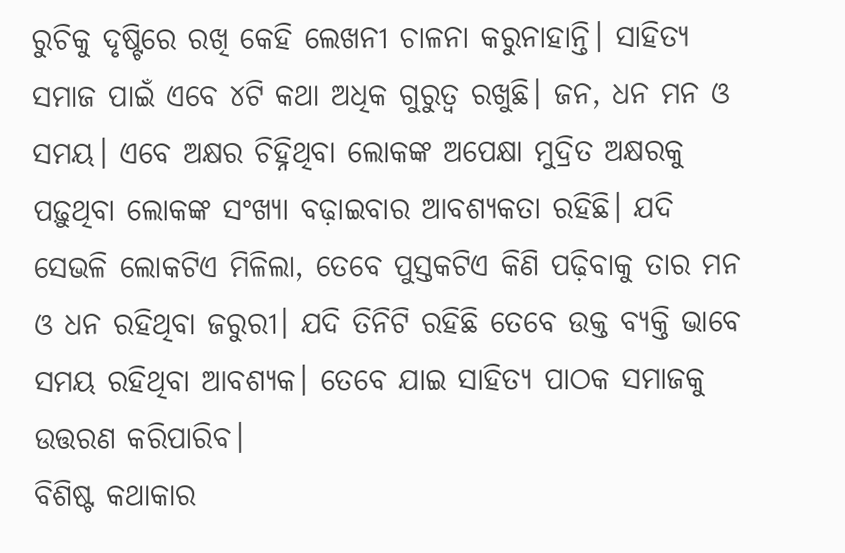ରୁଚିକୁ ଦୃଷ୍ଟିରେ ରଖି କେହି ଲେଖନୀ ଚାଳନା କରୁନାହାନ୍ତି। ସାହିତ୍ୟ ସମାଜ ପାଇଁ ଏବେ ୪ଟି କଥା ଅଧିକ ଗୁରୁତ୍ବ ରଖୁଛି। ଜନ, ଧନ ମନ ଓ ସମୟ। ଏବେ ଅକ୍ଷର ଚିହ୍ନିଥିବା ଲୋକଙ୍କ ଅପେକ୍ଷା ମୁଦ୍ରିତ ଅକ୍ଷରକୁ ପଢ଼ୁଥିବା ଲୋକଙ୍କ ସଂଖ୍ୟା ବଢ଼ାଇବାର ଆବଶ୍ୟକତା ରହିଛି। ଯଦି ସେଭଳି ଲୋକଟିଏ ମିଳିଲା, ତେବେ ପୁସ୍ତକଟିଏ କିଣି ପଢ଼ିବାକୁ ତାର ମନ ଓ ଧନ ରହିଥିବା ଜରୁରୀ। ଯଦି ତିନିଟି ରହିଛି ତେବେ ଉକ୍ତ ବ୍ୟକ୍ତି ଭାବେ ସମୟ ରହିଥିବା ଆବଶ୍ୟକ। ତେବେ ଯାଇ ସାହିତ୍ୟ ପାଠକ ସମାଜକୁ ଉତ୍ତରଣ କରିପାରିବ।
ବିଶିଷ୍ଟ କଥାକାର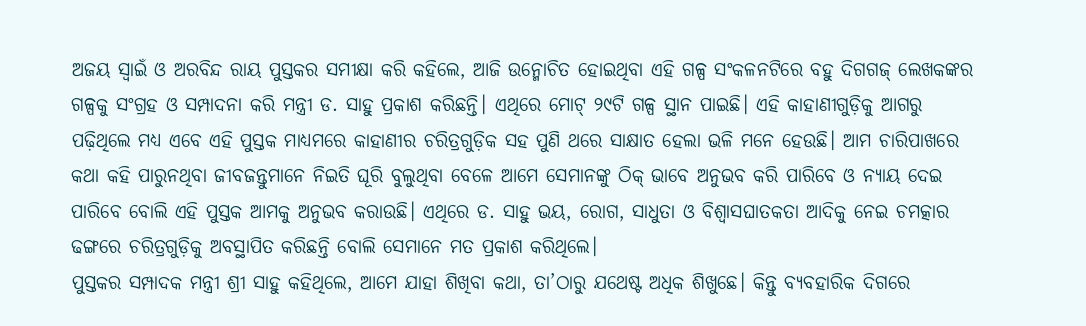ଅଜୟ ସ୍ବାଇଁ ଓ ଅରବିନ୍ଦ ରାୟ ପୁସ୍ତକର ସମୀକ୍ଷା କରି କହିଲେ, ଆଜି ଉନ୍ମୋଚିତ ହୋଇଥିବା ଏହି ଗଳ୍ପ ସଂକଳନଟିରେ ବହୁ ଦିଗଗଜ୍ ଲେଖକଙ୍କର ଗଳ୍ପକୁ ସଂଗ୍ରହ ଓ ସମ୍ପାଦନା କରି ମନ୍ତ୍ରୀ ଡ. ସାହୁ ପ୍ରକାଶ କରିଛନ୍ତି। ଏଥିରେ ମୋଟ୍ ୨୯ଟି ଗଳ୍ପ ସ୍ଥାନ ପାଇଛି। ଏହି କାହାଣୀଗୁଡ଼ିକୁ ଆଗରୁ ପଢ଼ିଥିଲେ ମଧ୍ୟ ଏବେ ଏହି ପୁସ୍ତକ ମାଧ୍ୟମରେ କାହାଣୀର ଚରିତ୍ରଗୁଡ଼ିକ ସହ ପୁଣି ଥରେ ସାକ୍ଷାତ ହେଲା ଭଳି ମନେ ହେଉଛି। ଆମ ଚାରିପାଖରେ କଥା କହି ପାରୁନଥିବା ଜୀବଜନ୍ତୁମାନେ ନିଇତି ଘୂରି ବୁଲୁଥିବା ବେଳେ ଆମେ ସେମାନଙ୍କୁ ଠିକ୍ ଭାବେ ଅନୁଭବ କରି ପାରିବେ ଓ ନ୍ୟାୟ ଦେଇ ପାରିବେ ବୋଲି ଏହି ପୁସ୍ତକ ଆମକୁ ଅନୁଭବ କରାଉଛି। ଏଥିରେ ଡ. ସାହୁ ଭୟ, ରୋଗ, ସାଧୁତା ଓ ବିଶ୍ବାସଘାତକତା ଆଦିକୁ ନେଇ ଚମତ୍କାର ଢଙ୍ଗରେ ଚରିତ୍ରଗୁଡ଼ିକୁ ଅବସ୍ଥାପିତ କରିଛନ୍ତି ବୋଲି ସେମାନେ ମତ ପ୍ରକାଶ କରିଥିଲେ।
ପୁସ୍ତକର ସମ୍ପାଦକ ମନ୍ତ୍ରୀ ଶ୍ରୀ ସାହୁ କହିଥିଲେ, ଆମେ ଯାହା ଶିଖିବା କଥା, ତା’ଠାରୁ ଯଥେଷ୍ଟ ଅଧିକ ଶିଖୁଛେ। କିନ୍ତୁ ବ୍ୟବହାରିକ ଦିଗରେ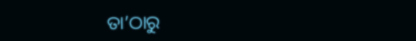ତା’ଠାରୁ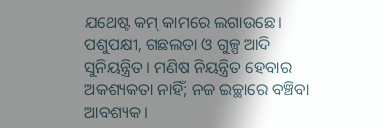ଯଥେଷ୍ଟ କମ୍ କାମରେ ଲଗାଉଛେ। ପଶୁପକ୍ଷୀ, ଗଛଲତା ଓ ଗୁଳ୍ପ ଆଦି ସୁନିୟନ୍ତ୍ରିତ। ମଣିଷ ନିୟନ୍ତ୍ରିତ ହେବାର ଅକଶ୍ୟକତା ନାହିଁ; ନଜ ଇଚ୍ଛାରେ ବଞ୍ଚିବା ଆବଶ୍ୟକ।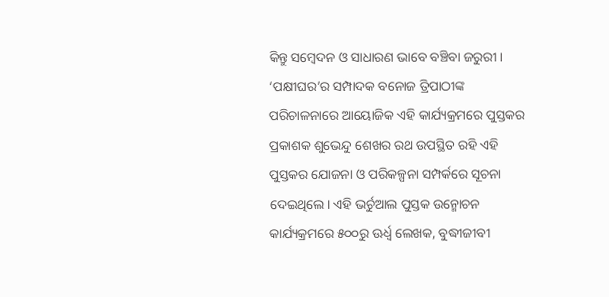କିନ୍ତୁ ସମ୍ବେଦନ ଓ ସାଧାରଣ ଭାବେ ବଞ୍ଚିବା ଜରୁରୀ।
‘ପକ୍ଷୀଘର’ର ସମ୍ପାଦକ ବନୋଜ ତ୍ରିପାଠୀଙ୍କ ପରିଚାଳନାରେ ଆୟୋଜିକ ଏହି କାର୍ଯ୍ୟକ୍ରମରେ ପୁସ୍ତକର ପ୍ରକାଶକ ଶୁଭେନ୍ଦୁ ଶେଖର ରଥ ଉପସ୍ଥିତ ରହି ଏହି ପୁସ୍ତକର ଯୋଜନା ଓ ପରିକଳ୍ପନା ସମ୍ପର୍କରେ ସୂଚନା ଦେଇଥିଲେ। ଏହି ଭର୍ଚୁଆଲ ପୁସ୍ତକ ଉନ୍ମୋଚନ କାର୍ଯ୍ୟକ୍ରମରେ ୫୦୦ରୁ ଊର୍ଧ୍ବ ଲେଖକ, ବୁଦ୍ଧୀଜୀବୀ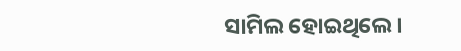ସାମିଲ ହୋଇଥିଲେ।